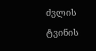ძვლის ტვინის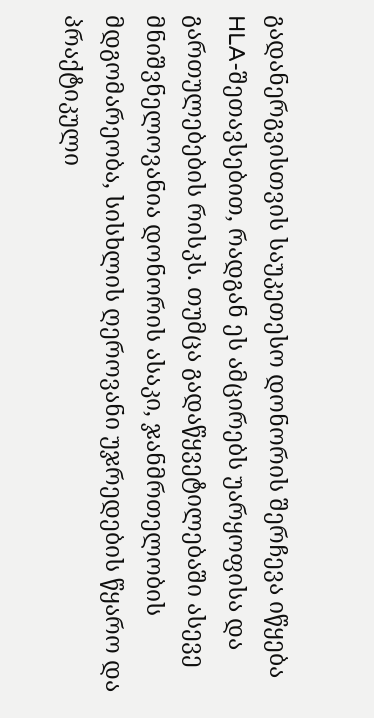გადანერგვისთვის საუკეთესო დონორის შერჩევა იწყება HLA-შეთავსებით, რადგან ეს ამცირებს უარყოფისა და გართულებების რისკს. თუმცა გადაწყვეტილებაში ასევე მნიშვნელოვანია დონორის ასაკი, ჯანმრთელობის მდგომარეობა, სისხლის ღეროვანი უჯრედების წყარო და პრაქტიკული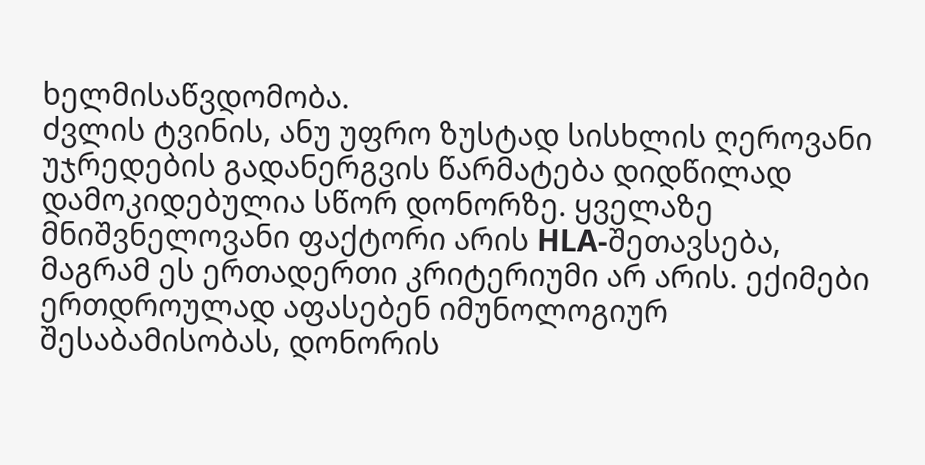ხელმისაწვდომობა.
ძვლის ტვინის, ანუ უფრო ზუსტად სისხლის ღეროვანი უჯრედების გადანერგვის წარმატება დიდწილად დამოკიდებულია სწორ დონორზე. ყველაზე მნიშვნელოვანი ფაქტორი არის HLA-შეთავსება, მაგრამ ეს ერთადერთი კრიტერიუმი არ არის. ექიმები ერთდროულად აფასებენ იმუნოლოგიურ შესაბამისობას, დონორის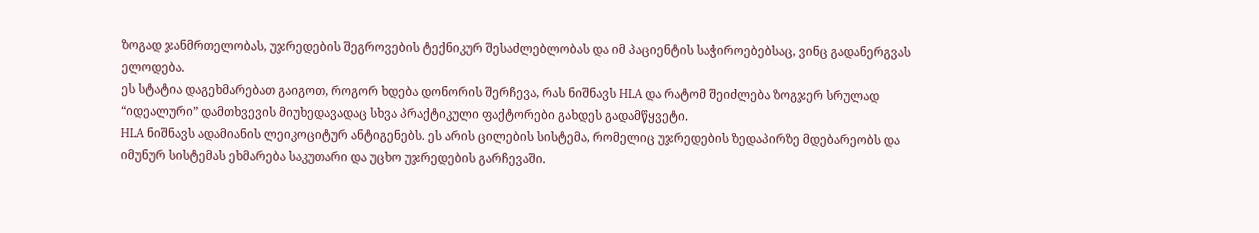ზოგად ჯანმრთელობას, უჯრედების შეგროვების ტექნიკურ შესაძლებლობას და იმ პაციენტის საჭიროებებსაც, ვინც გადანერგვას ელოდება.
ეს სტატია დაგეხმარებათ გაიგოთ, როგორ ხდება დონორის შერჩევა, რას ნიშნავს HLA და რატომ შეიძლება ზოგჯერ სრულად “იდეალური” დამთხვევის მიუხედავადაც სხვა პრაქტიკული ფაქტორები გახდეს გადამწყვეტი.
HLA ნიშნავს ადამიანის ლეიკოციტურ ანტიგენებს. ეს არის ცილების სისტემა, რომელიც უჯრედების ზედაპირზე მდებარეობს და იმუნურ სისტემას ეხმარება საკუთარი და უცხო უჯრედების გარჩევაში.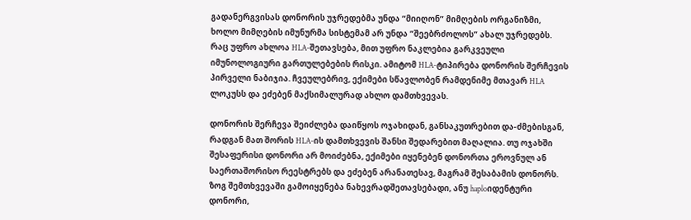გადანერგვისას დონორის უჯრედებმა უნდა “მიიღონ” მიმღების ორგანიზმი, ხოლო მიმღების იმუნურმა სისტემამ არ უნდა “შეებრძოლოს” ახალ უჯრედებს.
რაც უფრო ახლოა HLA-შეთავსება, მით უფრო ნაკლებია გარკვეული იმუნოლოგიური გართულებების რისკი. ამიტომ HLA-ტიპირება დონორის შერჩევის პირველი ნაბიჯია. ჩვეულებრივ, ექიმები სწავლობენ რამდენიმე მთავარ HLA ლოკუსს და ეძებენ მაქსიმალურად ახლო დამთხვევას.

დონორის შერჩევა შეიძლება დაიწყოს ოჯახიდან, განსაკუთრებით და-ძმებისგან, რადგან მათ შორის HLA-ის დამთხვევის შანსი შედარებით მაღალია. თუ ოჯახში შესაფერისი დონორი არ მოიძებნა, ექიმები იყენებენ დონორთა ეროვნულ ან საერთაშორისო რეესტრებს და ეძებენ არანათესავ, მაგრამ შესაბამის დონორს.
ზოგ შემთხვევაში გამოიყენება ნახევრადშეთავსებადი, ანუ haploიდენტური დონორი,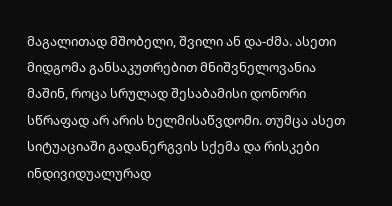მაგალითად მშობელი, შვილი ან და-ძმა. ასეთი მიდგომა განსაკუთრებით მნიშვნელოვანია მაშინ, როცა სრულად შესაბამისი დონორი სწრაფად არ არის ხელმისაწვდომი. თუმცა ასეთ სიტუაციაში გადანერგვის სქემა და რისკები ინდივიდუალურად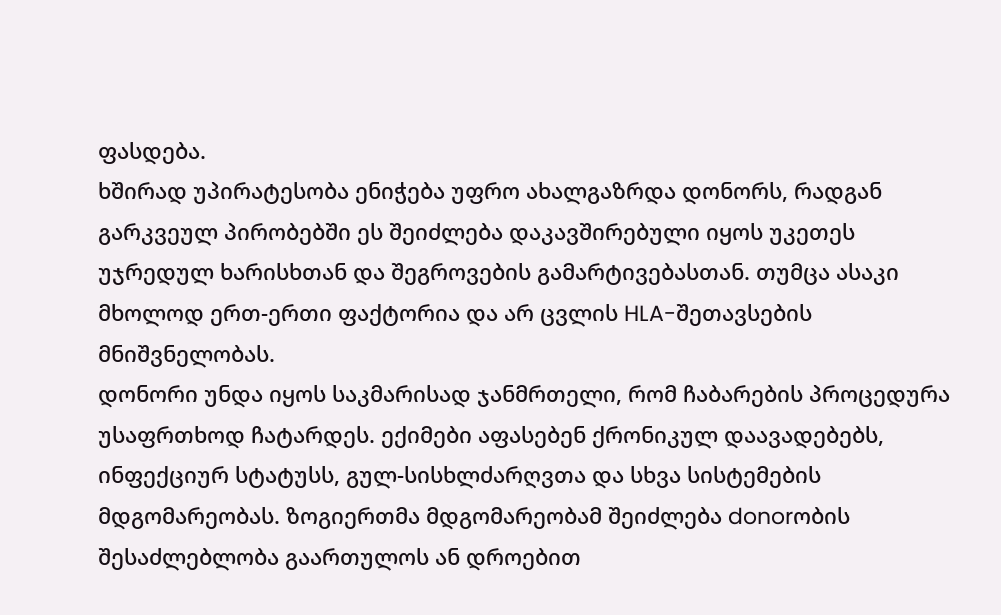ფასდება.
ხშირად უპირატესობა ენიჭება უფრო ახალგაზრდა დონორს, რადგან გარკვეულ პირობებში ეს შეიძლება დაკავშირებული იყოს უკეთეს უჯრედულ ხარისხთან და შეგროვების გამარტივებასთან. თუმცა ასაკი მხოლოდ ერთ-ერთი ფაქტორია და არ ცვლის HLA-შეთავსების მნიშვნელობას.
დონორი უნდა იყოს საკმარისად ჯანმრთელი, რომ ჩაბარების პროცედურა უსაფრთხოდ ჩატარდეს. ექიმები აფასებენ ქრონიკულ დაავადებებს, ინფექციურ სტატუსს, გულ-სისხლძარღვთა და სხვა სისტემების მდგომარეობას. ზოგიერთმა მდგომარეობამ შეიძლება donorობის შესაძლებლობა გაართულოს ან დროებით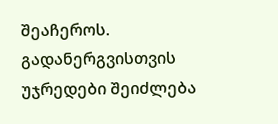შეაჩეროს.
გადანერგვისთვის უჯრედები შეიძლება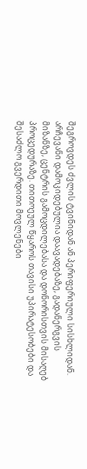შეგროვდეს ძვლის ტვინიდან ან პერიფერიული სისხლიდან. არჩევანი დამოკიდებულია დაავადებაზე, გადანერგვის მიზანზე, ცენტრის გამოცდილებასა და დონორისთვის მისაღებ პროცედურაზე. თითოეულ წყაროს თავისი უპირატესობები და შესაძლო გვერდითი მოვლენები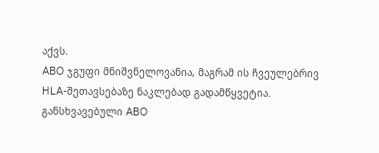აქვს.
ABO ჯგუფი მნიშვნელოვანია, მაგრამ ის ჩვეულებრივ HLA-შეთავსებაზე ნაკლებად გადამწყვეტია. განსხვავებული ABO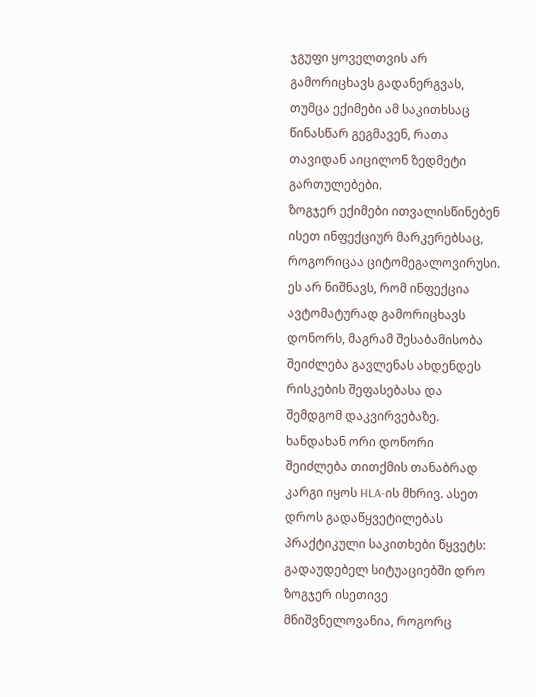ჯგუფი ყოველთვის არ გამორიცხავს გადანერგვას, თუმცა ექიმები ამ საკითხსაც წინასწარ გეგმავენ, რათა თავიდან აიცილონ ზედმეტი გართულებები.
ზოგჯერ ექიმები ითვალისწინებენ ისეთ ინფექციურ მარკერებსაც, როგორიცაა ციტომეგალოვირუსი. ეს არ ნიშნავს, რომ ინფექცია ავტომატურად გამორიცხავს დონორს, მაგრამ შესაბამისობა შეიძლება გავლენას ახდენდეს რისკების შეფასებასა და შემდგომ დაკვირვებაზე.
ხანდახან ორი დონორი შეიძლება თითქმის თანაბრად კარგი იყოს HLA-ის მხრივ. ასეთ დროს გადაწყვეტილებას პრაქტიკული საკითხები წყვეტს:
გადაუდებელ სიტუაციებში დრო ზოგჯერ ისეთივე მნიშვნელოვანია, როგორც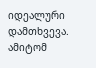იდეალური დამთხვევა. ამიტომ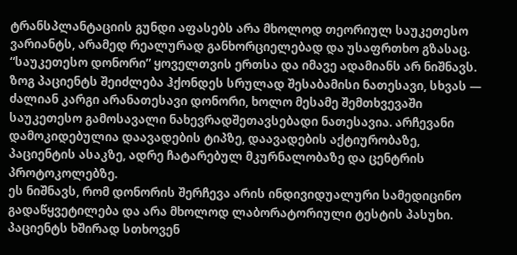ტრანსპლანტაციის გუნდი აფასებს არა მხოლოდ თეორიულ საუკეთესო ვარიანტს, არამედ რეალურად განხორციელებად და უსაფრთხო გზასაც.
“საუკეთესო დონორი” ყოველთვის ერთსა და იმავე ადამიანს არ ნიშნავს. ზოგ პაციენტს შეიძლება ჰქონდეს სრულად შესაბამისი ნათესავი, სხვას — ძალიან კარგი არანათესავი დონორი, ხოლო მესამე შემთხვევაში საუკეთესო გამოსავალი ნახევრადშეთავსებადი ნათესავია. არჩევანი დამოკიდებულია დაავადების ტიპზე, დაავადების აქტიურობაზე, პაციენტის ასაკზე, ადრე ჩატარებულ მკურნალობაზე და ცენტრის პროტოკოლებზე.
ეს ნიშნავს, რომ დონორის შერჩევა არის ინდივიდუალური სამედიცინო გადაწყვეტილება და არა მხოლოდ ლაბორატორიული ტესტის პასუხი.
პაციენტს ხშირად სთხოვენ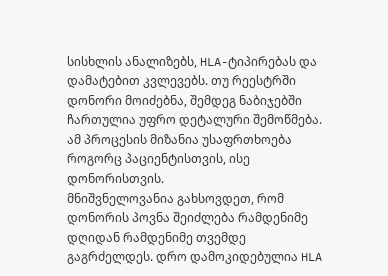სისხლის ანალიზებს, HLA-ტიპირებას და დამატებით კვლევებს. თუ რეესტრში დონორი მოიძებნა, შემდეგ ნაბიჯებში ჩართულია უფრო დეტალური შემოწმება. ამ პროცესის მიზანია უსაფრთხოება როგორც პაციენტისთვის, ისე დონორისთვის.
მნიშვნელოვანია გახსოვდეთ, რომ დონორის პოვნა შეიძლება რამდენიმე დღიდან რამდენიმე თვემდე გაგრძელდეს. დრო დამოკიდებულია HLA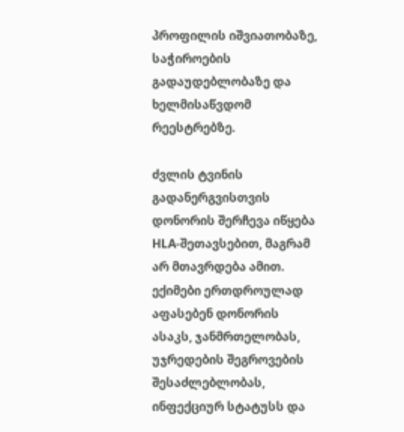პროფილის იშვიათობაზე, საჭიროების გადაუდებლობაზე და ხელმისაწვდომ რეესტრებზე.

ძვლის ტვინის გადანერგვისთვის დონორის შერჩევა იწყება HLA-შეთავსებით, მაგრამ არ მთავრდება ამით. ექიმები ერთდროულად აფასებენ დონორის ასაკს, ჯანმრთელობას, უჯრედების შეგროვების შესაძლებლობას, ინფექციურ სტატუსს და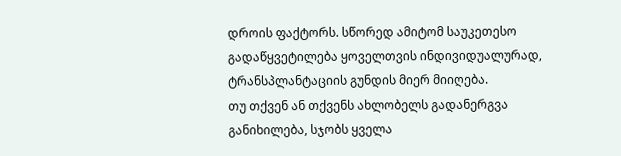დროის ფაქტორს. სწორედ ამიტომ საუკეთესო გადაწყვეტილება ყოველთვის ინდივიდუალურად, ტრანსპლანტაციის გუნდის მიერ მიიღება.
თუ თქვენ ან თქვენს ახლობელს გადანერგვა განიხილება, სჯობს ყველა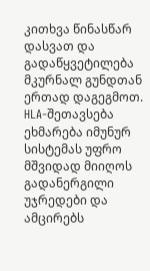კითხვა წინასწარ დასვათ და გადაწყვეტილება მკურნალ გუნდთან ერთად დაგეგმოთ.
HLA-შეთავსება ეხმარება იმუნურ სისტემას უფრო მშვიდად მიიღოს გადანერგილი უჯრედები და ამცირებს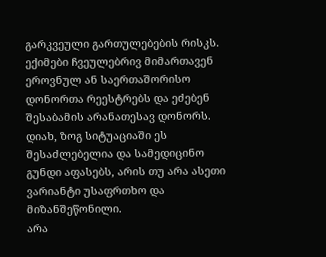გარკვეული გართულებების რისკს.
ექიმები ჩვეულებრივ მიმართავენ ეროვნულ ან საერთაშორისო დონორთა რეესტრებს და ეძებენ შესაბამის არანათესავ დონორს.
დიახ, ზოგ სიტუაციაში ეს შესაძლებელია და სამედიცინო გუნდი აფასებს, არის თუ არა ასეთი ვარიანტი უსაფრთხო და მიზანშეწონილი.
არა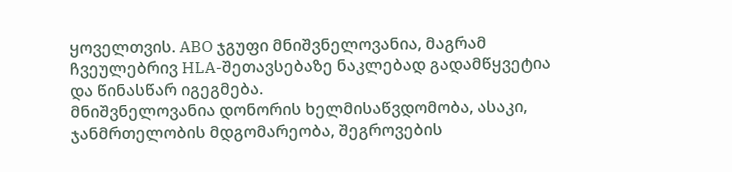ყოველთვის. ABO ჯგუფი მნიშვნელოვანია, მაგრამ ჩვეულებრივ HLA-შეთავსებაზე ნაკლებად გადამწყვეტია და წინასწარ იგეგმება.
მნიშვნელოვანია დონორის ხელმისაწვდომობა, ასაკი, ჯანმრთელობის მდგომარეობა, შეგროვების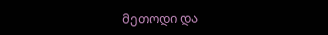მეთოდი და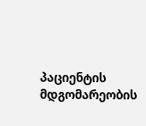პაციენტის მდგომარეობის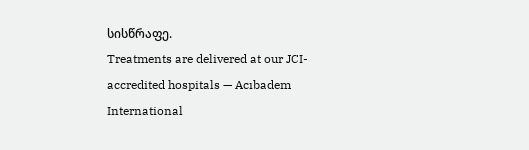სისწრაფე.
Treatments are delivered at our JCI-accredited hospitals — Acıbadem International